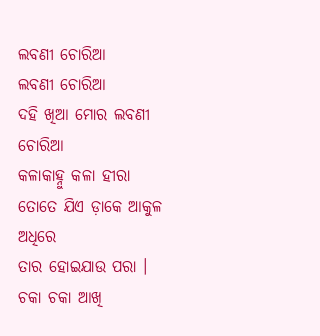ଲବଣୀ ଚୋରିଆ
ଲବଣୀ ଚୋରିଆ
ଦହି ଖିଆ ମୋର ଲବଣୀ ଚୋରିଆ
କଳାକାହ୍ନୁ କଳା ହୀରା
ତୋତେ ଯିଏ ଡ଼ାକେ ଆକୁଳ ଅଧିରେ
ତାର ହୋଇଯାଉ ପରା ।
ଚକା ଚକା ଆଖି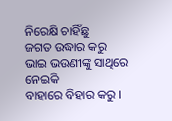ନିରେକ୍ଷି ଚାହିଁଛୁ
ଜଗତ ଉଦ୍ଧାର କରୁ
ଭାଇ ଭଉଣୀଙ୍କୁ ସାଥିରେ ନେଇକି
ବାହାରେ ବିହାର କରୁ ।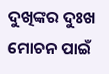ଦୁଖିଙ୍କର ଦୁଃଖ ମୋଚନ ପାଇଁ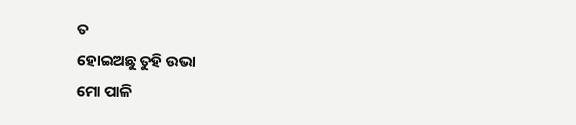ତ
ହୋଇଅଛୁ ତୁହି ଉଭା
ମୋ ପାଳି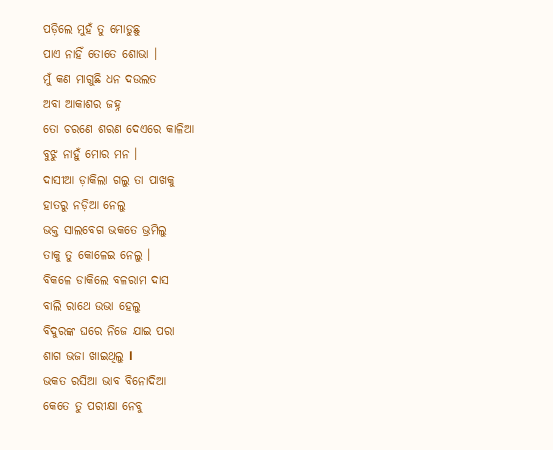ପଡ଼ିଲେ ମୁହଁ ତୁ ମୋଡୁଛୁ
ପାଏ ନାହିଁ ତୋତେ ଶୋଭା ।
ମୁଁ କଣ ମାଗୁଛି ଧନ ଦଉଲତ
ଅବା ଆକାଶର ଜହ୍ନ
ତୋ ଚରଣେ ଶରଣ ଦେଏରେ କାଳିଆ
ବୁଝୁ ନାହୁଁ ମୋର ମନ ।
ଦାସୀଆ ଡ଼ାକିଲା ଗଲୁ ତା ପାଖକୁ
ହାତରୁ ନଡ଼ିଆ ନେଲୁ
ଭକ୍ତ ସାଲବେଗ ଭକତେ ଭ୍ରମିଲୁ
ତାକୁ ତୁ କୋଳେଇ ନେଲୁ ।
ବିକଳେ ଡାକିଲେ ବଳରାମ ଦାସ
ବାଲି ରାଥେ ଉଭା ହେଲୁ
ବିଦୁରଙ୍କ ଘରେ ନିଜେ ଯାଇ ପରା
ଶାଗ ଭଜା ଖାଇଥିଲୁ l
ଭକତ ରସିଆ ଭାବ ବିନୋଦିଆ
କେତେ ତୁ ପରୀକ୍ଷା ନେବୁ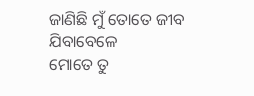ଜାଣିଛି ମୁଁ ତୋତେ ଜୀବ ଯିବାବେଳେ
ମୋତେ ତୁ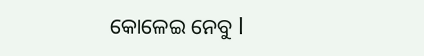କୋଳେଇ ନେବୁ l